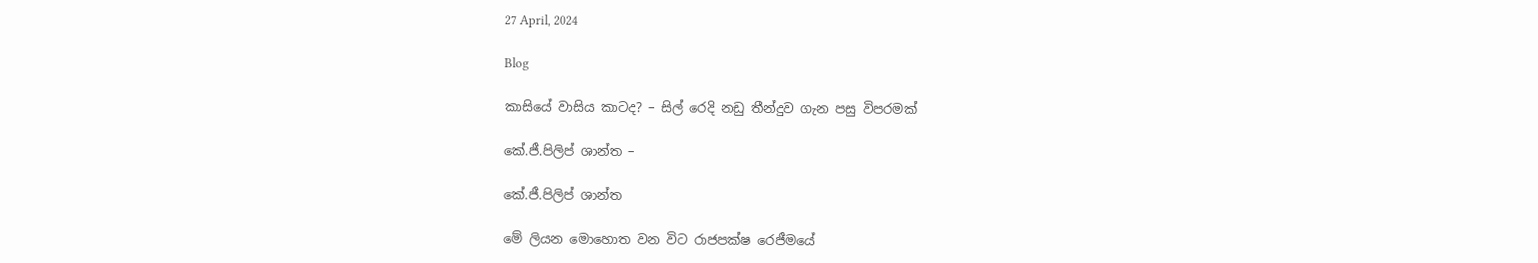27 April, 2024

Blog

කාසියේ වාසිය කාටද? – සිල් රෙදි නඩු තීන්දුව ගැන පසු විපරමක්

කේ.ජී.පිලිප් ශාන්ත –

කේ.ජී.පිලිප් ශාන්ත

මේ ලියන මොහොත වන විට රාජපක්ෂ රෙජීමයේ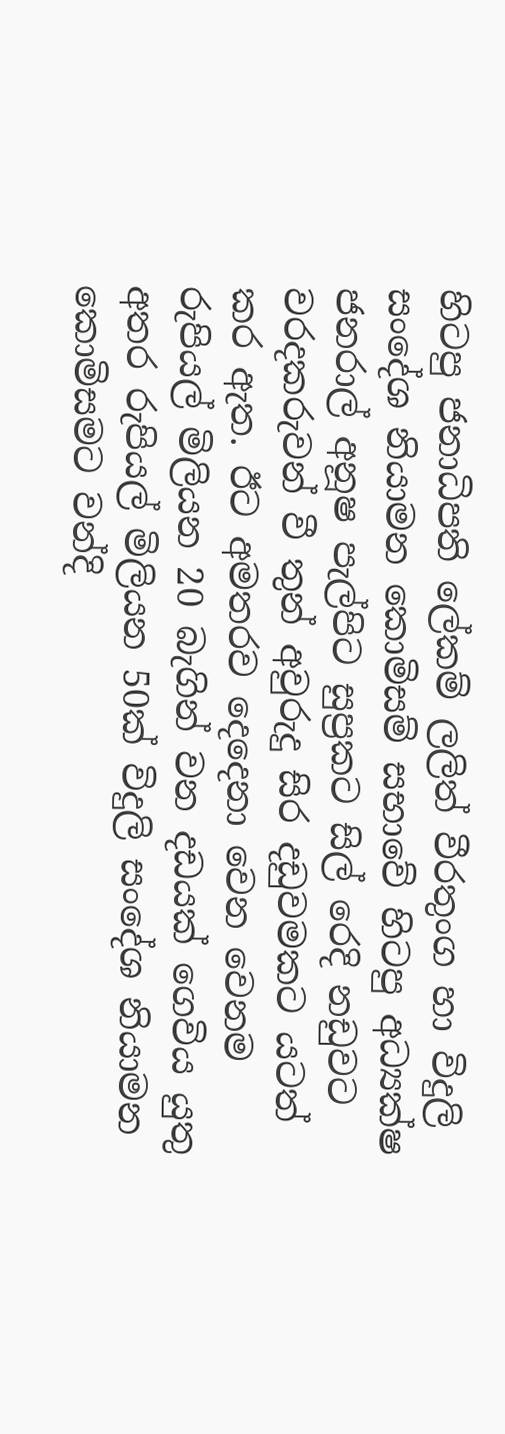හිටපු ජනාධිපති ලේකම් ලලිත් වීරතුංග හා විදුලි සංදේශ නියාමන කොමිසම් සභාවේ හිටපු අධ්‍යක්ෂ ජනරාල් අනූෂ පැල්පිට සුප්‍රකට සිල් රෙදි නඩුවට වරදකරුවන් වී තුන් අවුරුදු සිර දඩුවමකට යටත් කර ඇත. ඊට අමතරව දෙදෙනා වෙන වෙනම රුපියල් මිලියන 20 බැගින් වන දඩයක් ගෙවිය යුතු අතර රුපියල් මිලියන 50ක් විදුලි සංදේශ නියාමන කොමිසමට වන්දි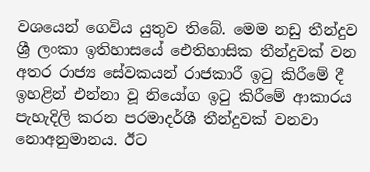වශයෙන් ගෙවිය යුතුව තිබේ. මෙම නඩු තීන්දුව ශ්‍රී ලංකා ඉතිහාසයේ ඓතිහාසික තීන්දුවක් වන අතර රාජ්‍ය සේවකයන් රාජකාරී ඉටු කිරීමේ දී ඉහළින් එන්නා වූ නියෝග ඉටු කිරීමේ ආකාරය පැහැදිලි කරන පරමාදර්ශී තීන්දුවක් වනවා නොඅනුමානය. ඊට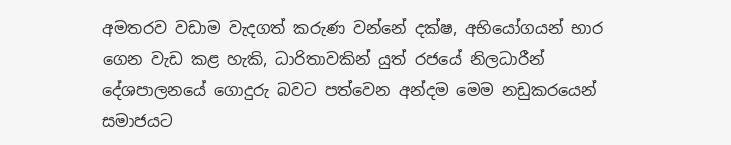අමතරව වඩාම වැදගත් කරුණ වන්නේ දක්ෂ, අභියෝගයන් භාර ගෙන වැඩ කළ හැකි, ධාරිතාවකින් යුත් රජයේ නිලධාරීන් දේශපාලනයේ ගොදුරු බවට පත්වෙන අන්දම මෙම නඩුකරයෙන් සමාජයට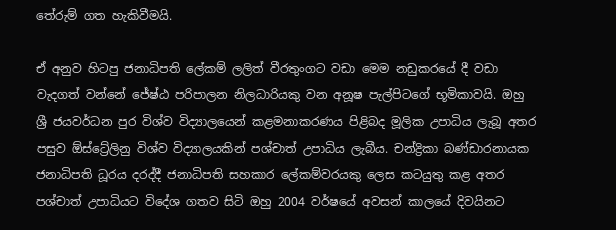තේරුම් ගත හැකිවීමයි.

ඒ අනුව හිටපු ජනාධිපති ලේකම් ලලිත් වීරතුංගට වඩා මෙම නඩුකරයේ දී වඩා වැදගත් වන්නේ ජේෂ්ඨ පරිපාලන නිලධාරියකු වන අනූෂ පැල්පිටගේ භූමිකාවයි. ඔහු ශ්‍රී ජයවර්ධන පුර විශ්ව විද්‍යාලයෙන් කළමනාකරණය පිළිබද මූලික උපාධිය ලැබූ අතර පසුව ඕස්ට්‍රේලිනු විශ්ව විද්‍යාලයකින් පශ්චාත් උපාධිය ලැබීය. චන්ද්‍රිකා බණ්ඩාරනායක ජනාධිපති ධූරය දරද්දී ජනාධිපති සහකාර ලේකම්වරයකු ලෙස කටයුතු කළ අතර පශ්චාත් උපාධියට විදේශ ගතව සිටි ඔහු 2004 වර්ෂයේ අවසන් කාලයේ දිවයිනට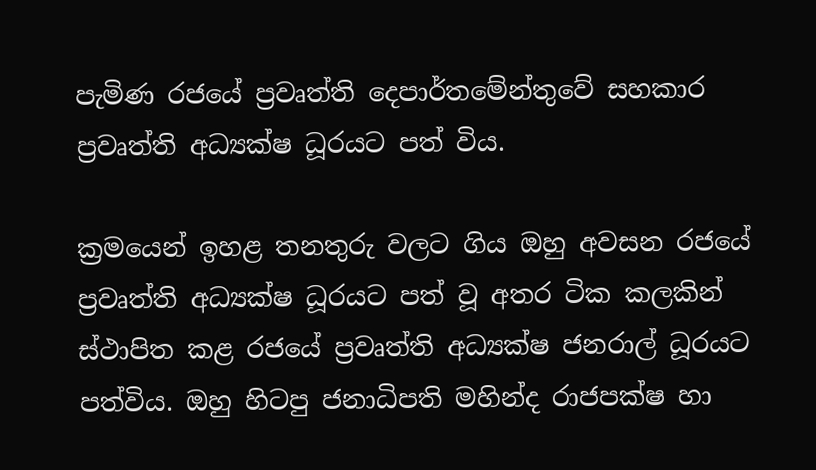පැමිණ රජයේ ප්‍රවෘත්ති දෙපාර්තමේන්තුවේ සහකාර ප්‍රවෘත්ති අධ්‍යක්ෂ ධූරයට පත් විය.

ක්‍රමයෙන් ඉහළ තනතුරු වලට ගිය ඔහු අවසන රජයේ ප්‍රවෘත්ති අධ්‍යක්ෂ ධූරයට පත් වූ අතර ටික කලකින් ස්ථාපිත කළ රජයේ ප්‍රවෘත්ති අධ්‍යක්ෂ ජනරාල් ධූරයට පත්විය. ඔහු හිටපු ජනාධිපති මහින්ද රාජපක්ෂ හා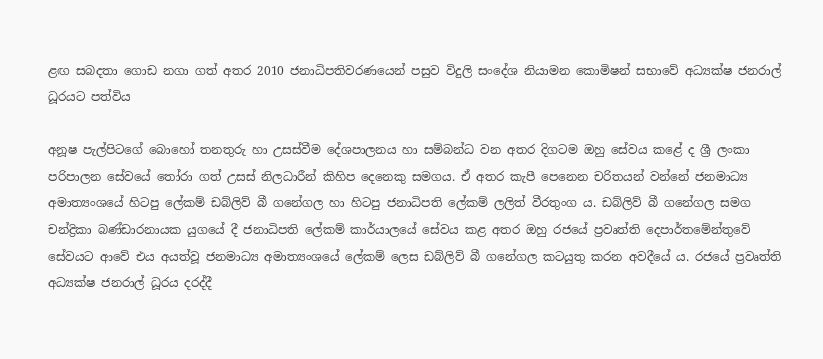ළඟ සබදතා ගොඩ නගා ගත් අතර 2010 ජනාධිපතිවරණයෙන් පසුව විදුලි සංදේශ නියාමන කොමිෂන් සභාවේ අධ්‍යක්ෂ ජනරාල් ධූරයට පත්විය

අනූෂ පැල්පිටගේ බොහෝ තනතුරු හා උසස්වීම දේශපාලනය හා සම්බන්ධ වන අතර දිගටම ඔහු සේවය කළේ ද ශ්‍රී ලංකා පරිපාලන සේවයේ තෝරා ගත් උසස් නිලධාරීන් කිහිප දෙනෙකු සමගය. ඒ අතර කැපී පෙනෙන චරිතයන් වන්නේ ජනමාධ්‍ය අමාත්‍යංශයේ හිටපු ලේකම් ඩබ්ලිව් බී ගනේගල හා හිටපු ජනාධිපති ලේකම් ලලිත් වීරතුංග ය. ඩබ්ලිව් බී ගනේගල සමග චන්ද්‍රිකා බණ්ඩාරනායක යුගයේ දී ජනාධිපති ලේකම් කාර්යාලයේ සේවය කළ අතර ඔහු රජයේ ප්‍රවෘත්ති දෙපාර්තමේන්තුවේ සේවයට ආවේ එය අයත්වූ ජනමාධ්‍ය අමාත්‍යංශයේ ලේකම් ලෙස ඩබ්ලිව් බී ගනේගල කටයුතු කරන අවදීයේ ය. රජයේ ප්‍රවෘත්ති අධ්‍යක්ෂ ජනරාල් ධූරය දරද්දී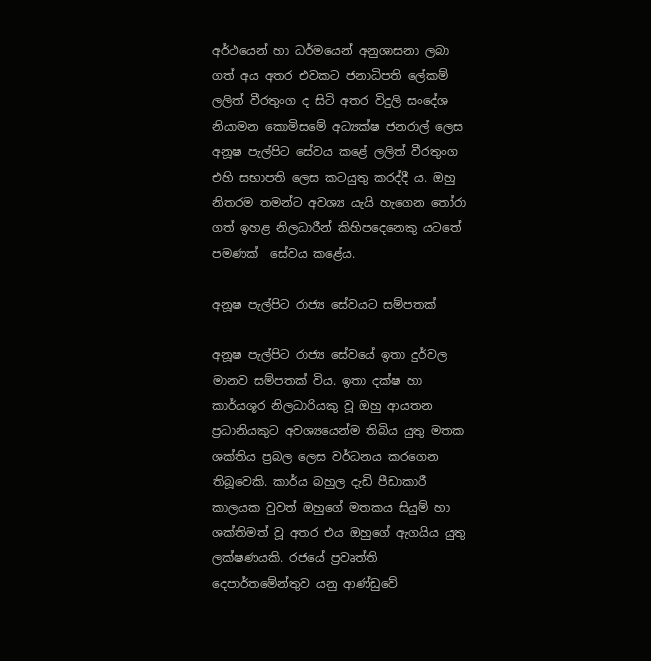අර්ථයෙන් හා ධර්මයෙන් අනුශාසනා ලබා ගත් අය අතර එවකට ජනාධිපති ලේකම් ලලිත් වීරතුංග ද සිටි අතර විදුලි සංදේශ නියාමන කොමිසමේ අධ්‍යක්ෂ ජනරාල් ලෙස අනූෂ පැල්පිට සේවය කළේ ලලිත් වීරතුංග එහි සභාපති ලෙස කටයුතු කරද්දී ය. ඔහු නිතරම තමන්ට අවශ්‍ය යැයි හැගෙන තෝරා ගත් ඉහළ නිලධාරීන් කිහිපදෙනෙකු යටතේ පමණක්  සේවය කළේය.

අනූෂ පැල්පිට රාජ්‍ය සේවයට සම්පතක්

අනූෂ පැල්පිට රාජ්‍ය සේවයේ ඉතා දුර්වල මානව සම්පතක් විය. ඉතා දක්ෂ හා කාර්යශූර නිලධාරියකු වූ ඔහු ආයතන ප්‍රධානියකුට අවශ්‍යයෙන්ම තිබිය යුතු මතක ශක්තිය ප්‍රබල ලෙස වර්ධනය කරගෙන තිබූවෙකි. කාර්ය බහුල දැඩි පීඩාකාරී කාලයක වුවත් ඔහුගේ මතකය සියුම් හා ශක්තිමත් වූ අතර එය ඔහුගේ ඇගයිය යුතු ලක්ෂණයකි. රජයේ ප්‍රවෘත්ති දෙපාර්තමේන්තුව යනු ආණ්ඩුවේ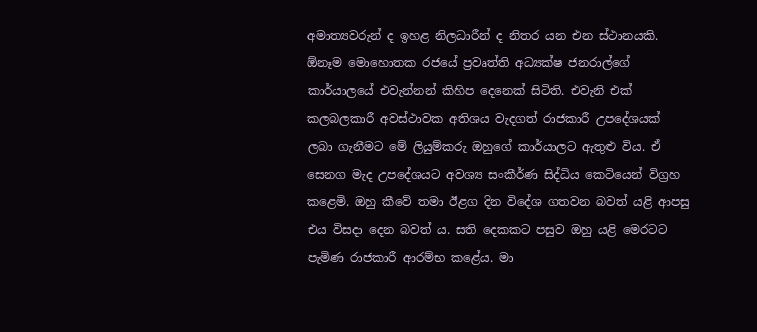අමාත්‍යවරුන් ද ඉහළ නිලධාරීන් ද නිතර යන එන ස්ථානයකි. ඕනෑම මොහොතක රජයේ ප්‍රවෘත්ති අධ්‍යක්ෂ ජනරාල්ගේ කාර්යාලයේ එවැන්නන් කිහිප දෙනෙක් සිටිති. එවැනි එක් කලබලකාරී අවස්ථාවක අතිශය වැදගත් රාජකාරී උපදේශයක් ලබා ගැනීමට මේ ලියුම්කරු ඔහුගේ කාර්යාලට ඇතුළු විය. ඒ සෙනග මැද උපදේශයට අවශ්‍ය සංකීර්ණ සිද්ධිය කෙටියෙන් විග්‍රහ කළෙමි. ඔහු කීවේ තමා ඊළග දින විදේශ ගතවන බවත් යළි ආපසු එය විසදා දෙන බවත් ය. සති දෙකකට පසුව ඔහු යළි මෙරටට පැමිණ රාජකාරී ආරම්භ කළේය. මා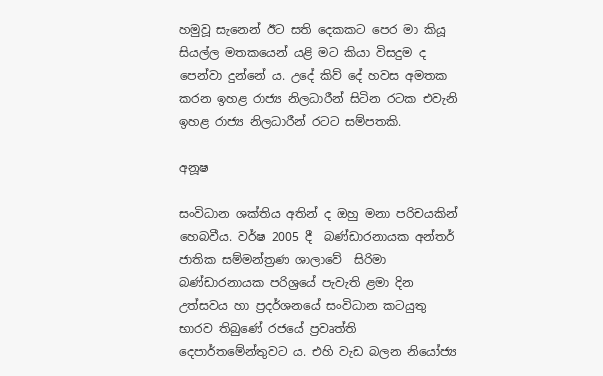හමුවූ සැනෙන් ඊට සති දෙකකට පෙර මා කියූ සියල්ල මතකයෙන් යළි මට කියා විසදුම ද පෙන්වා දුන්නේ ය. උදේ කිව් දේ හවස අමතක කරන ඉහළ රාජ්‍ය නිලධාරීන් සිටින රටක එවැනි ඉහළ රාජ්‍ය නිලධාරීන් රටට සම්පතකි.

අනූෂ

සංවිධාන ශක්තිය අතින් ද ඔහු මනා පරිචයකින් හෙබවීය. වර්ෂ 2005 දී  බණ්ඩාරනායක අන්තර් ජාතික සම්මන්ත්‍රණ ශාලාවේ  සිරිමා බණ්ඩාරනායක පරිශ්‍රයේ පැවැති ළමා දින උත්සවය හා ප්‍රදර්ශනයේ සංවිධාන කටයුතු භාරව තිබුණේ රජයේ ප්‍රවෘත්ති දෙපාර්තමේන්තුවට ය. එහි වැඩ බලන නියෝජ්‍ය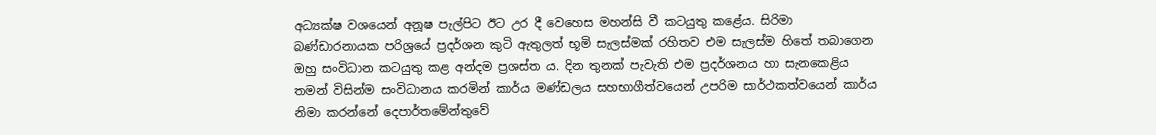අධ්‍යක්ෂ වශයෙන් අනූෂ පැල්පිට ඊට උර දී වෙහෙස මහන්සි වී කටයුතු කළේය. සිරිමා බණ්ඩාරනායක පරිශ්‍රයේ ප්‍රදර්ශන කුටි ඇතුලත් භූමි සැලස්මක් රහිතව එම සැලස්ම හිතේ තබාගෙන ඔහු සංවිධාන කටයුතු කළ අන්දම ප්‍රශස්ත ය. දින තුනක් පැවැති එම ප්‍රදර්ශනය හා සැනකෙළිය තමන් විසින්ම සංවිධානය කරමින් කාර්ය මණ්ඩලය සහභාගීත්වයෙන් උපරිම සාර්ථකත්වයෙන් කාර්ය නිමා කරන්නේ දෙපාර්තමේන්තුවේ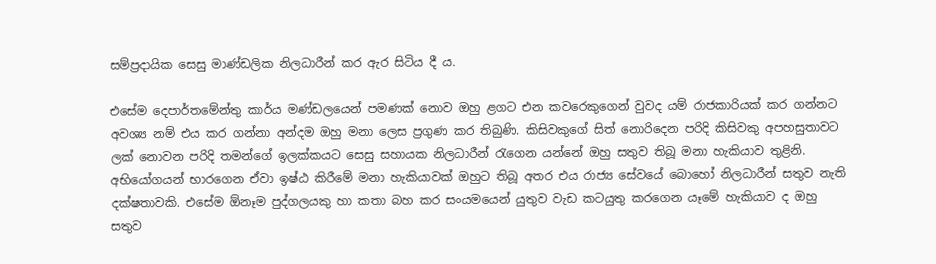සම්ප්‍රදායික සෙසු මාණ්ඩලික නිලධාරීන් කර ඇර සිටිය දී ය.

එසේම දෙපාර්තමේන්තු කාර්ය මණ්ඩලයෙන් පමණක් නොව ඔහු ළගට එන කවරෙකුගෙන් වුවද යම් රාජකාරියක් කර ගන්නට අවශ්‍ය නම් එය කර ගන්නා අන්දම ඔහු මනා ලෙස ප්‍රගුණ කර තිබුණි. කිසිවකුගේ සිත් නොරිදෙන පරිදි කිසිවකු අපහසුතාවට ලක් නොවන පරිදි තමන්ගේ ඉලක්කයට සෙසු සහායක නිලධාරීන් රැගෙන යන්නේ ඔහු සතුව තිබූ මනා හැකියාව තුළිනි. අභියෝගයන් භාරගෙන ඒවා ඉෂ්ඨ කිරීමේ මනා හැකියාවක් ඔහුට තිබූ අතර එය රාජ්‍ය සේවයේ බොහෝ නිලධාරීන් සතුව නැති දක්ෂතාවකි. එසේම ඕනෑම පුද්ගලයකු හා කතා බහ කර සංයමයෙන් යුතුව වැඩ කටයුතු කරගෙන යෑමේ හැකියාව ද ඔහු සතුව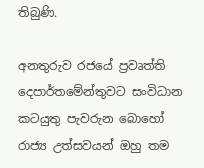තිබුණි.

අනතුරුව රජයේ ප්‍රවෘත්ති දෙපාර්තමේන්තුවට සංවිධාන කටයුතු පැවරුන බොහෝ රාජ්‍ය උත්සවයන් ඔහු තම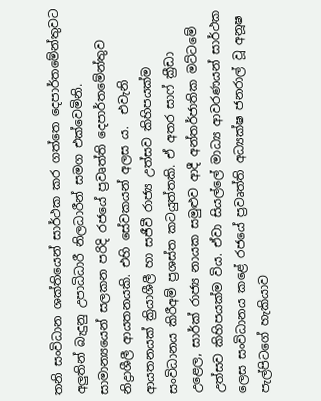තනි සංවිධාන ශක්තියෙන් සාර්ථක කර ගත්තෙ දෙපාර්තමේන්තුවට අලුතින් බැදුනු උපාධිධාරී නිලධාරීන් සමග එක්වෙමිනි. සාමාන්‍යයෙන් සලකන පරිදි රජයේ ප්‍රවෘත්ති දෙපාර්තමේන්තුව නිද්‍රාශීලී ආයතනයකි. එහි සේවකයන් අලස ය.  එවැනි ආයතනයක් ක්‍රියාශීලී හා සජීවී රාජ්‍ය උත්සව කිහිපයක්ම සංවිධානය කිරීඅම් ප්‍රශස්ත කටයුත්තකි. ඒ අතර සාෆ් ක්‍රීඩා උළෙල, සාර්ක් රාජ්‍ය නායක සමුළුව ආදී අන්තර්ජාතික මට්ටමේ උත්සව කිහිපයක්ම විය. ඒවා සියල්ලේ මාධ්‍ය ආවරණයන් සාර්ථක ලෙස සංවිධානය කළේ රජයේ ප්‍රවෘත්ති අධ්‍යක්ෂ ජනරාල් වූ අනූෂ පැල්පිටගේ හැකියාව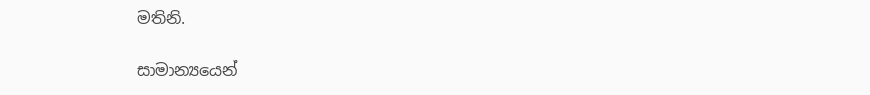මතිනි.

සාමාන්‍යයෙන්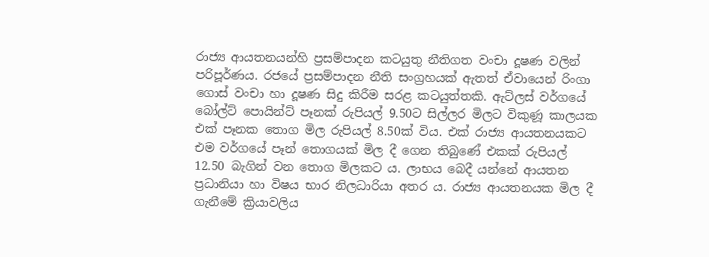රාජ්‍ය ආයතනයන්හි ප්‍රසම්පාදන කටයුතු නීතිගත වංචා දූෂණ වලින් පරිපූර්ණය. රජයේ ප්‍රසම්පාදන නීති සංග්‍රහයක් ඇතත් ඒවායෙන් රිංගා ගොස් වංචා හා දූෂණ සිදු කිරීම සරළ කටයුත්තකි. ඇට්ලස් වර්ගයේ  බෝල්ට් පොයින්ට් පෑනක් රුපියල් 9.50ට සිල්ලර මිලට විකුණූ කාලයක එක් පෑනක තොග මිල රුපියල් 8.50ක් විය. එක් රාජ්‍ය ආයතනයකට එම වර්ගයේ පෑන් තොගයක් මිල දී ගෙන තිබුණේ එකක් රුපියල් 12.50 බැගින් වන තොග මිලකට ය. ලාභය බෙදී යන්නේ ආයතන ප්‍රධානියා හා විෂය භාර නිලධාරියා අතර ය. රාජ්‍ය ආයතනයක මිල දී ගැනීමේ ක්‍රියාවලිය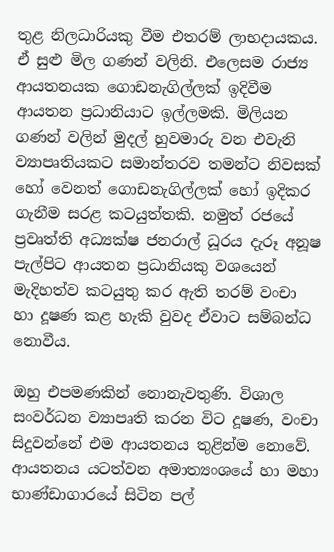තුළ නිලධාරියකු වීම එතරම් ලාභදායකය. ඒ සුළු මිල ගණන් වලිනි. එලෙසම රාජ්‍ය ආයතනයක ගොඩනැගිල්ලක් ඉදිවීම ආයතන ප්‍රධානියාට ඉල්ලමකි. මිලියන ගණන් වලින් මුදල් හුවමාරු වන එවැනි ව්‍යාපෘතියකට සමාන්තරව තමන්ට නිවසක් හෝ වෙනත් ගොඩනැගිල්ලක් හෝ ඉදිකර ගැනීම සරළ කටයුත්තකි. නමුත් රජයේ ප්‍රවෘත්ති අධ්‍යක්ෂ ජනරාල් ධූරය දැරූ අනූෂ පැල්පිට ආයතන ප්‍රධානියකු වශයෙන් මැදිහත්ව කටයුතු කර ඇති තරම් වංචා හා දූෂණ කළ හැකි වුවද ඒවාට සම්බන්ධ නොවීය.

ඔහු එපමණකින් නොනැවතුණි. විශාල සංවර්ධන ව්‍යාපෘති කරන විට දූෂණ, වංචා සිදුවන්නේ එම ආයතනය තුළින්ම නොවේ. ආයතනය යටත්වන අමාත්‍යංශයේ හා මහා භාණ්ඩාගාරයේ සිටින පල්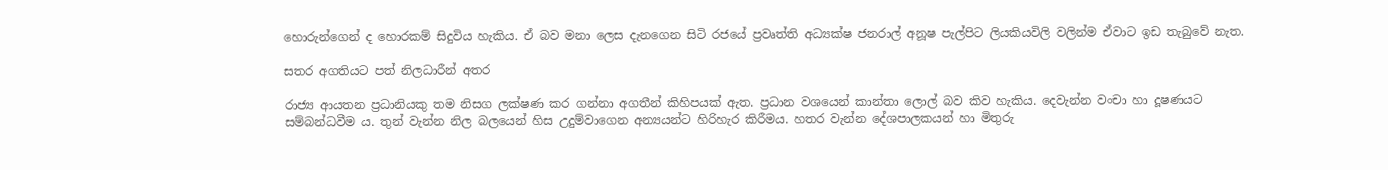හොරුන්ගෙන් ද හොරකම් සිදුවිය හැකිය. ඒ බව මනා ලෙස දැනගෙන සිටි රජයේ ප්‍රවෘත්ති අධ්‍යක්ෂ ජනරාල් අනූෂ පැල්පිට ලියකියවිලි වලින්ම ඒවාට ඉඩ තැබුවේ නැත.

සතර අගතියට පත් නිලධාරීන් අතර

රාජ්‍ය ආයතන ප්‍රධානියකු තම නිසග ලක්ෂණ කර ගන්නා අගතීන් කිහිපයක් ඇත. ප්‍රධාන වශයෙන් කාන්තා ලොල් බව කිව හැකිය. දෙවැන්න වංචා හා දූෂණයට සම්බන්ධවීම ය. තුන් වැන්න නිල බලයෙන් හිස උදුම්වාගෙන අන්‍යයන්ට හිරිහැර කිරීමය. හතර වැන්න දේශපාලකයන් හා මිතුරු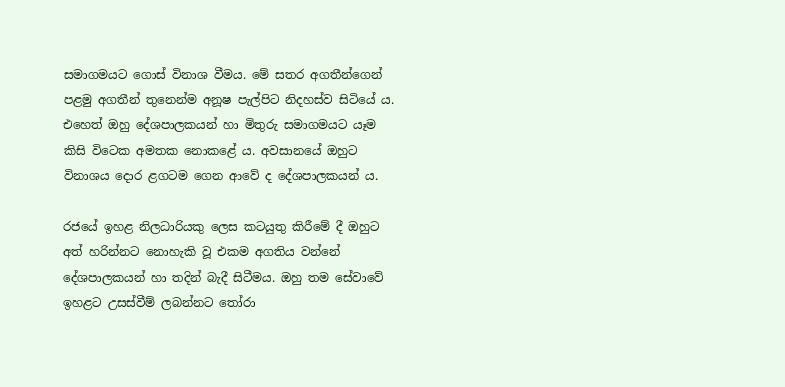සමාගමයට ගොස් විනාශ වීමය. මේ සතර අගතීන්ගෙන් පළමු අගතීන් තුනෙන්ම අනූෂ පැල්පිට නිදහස්ව සිටියේ ය. එහෙත් ඔහු දේශපාලකයන් හා මිතුරු සමාගමයට යෑම කිසි විටෙක අමතක නොකළේ ය. අවසානයේ ඔහුට විනාශය දොර ළගටම ගෙන ආවේ ද දේශපාලකයන් ය.

රජයේ ඉහළ නිලධාරියකු ලෙස කටයුතු කිරීමේ දී ඔහුට අත් හරින්නට නොහැකි වූ එකම අගතිය වන්නේ දේශපාලකයන් හා තදින් බැදී සිටීමය. ඔහු තම සේවාවේ ඉහළට උසස්වීම් ලබන්නට තෝරා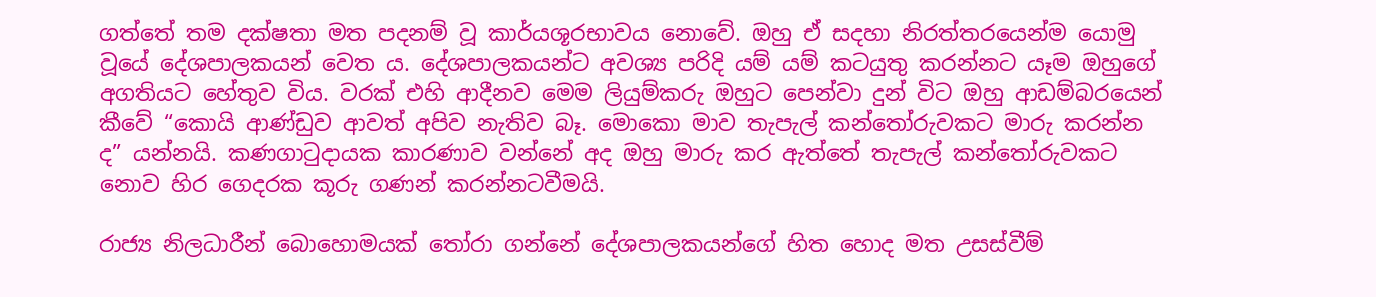ගත්තේ තම දක්ෂතා මත පදනම් වූ කාර්යශූරභාවය නොවේ. ඔහු ඒ සදහා නිරත්තරයෙන්ම යොමු වූයේ දේශපාලකයන් වෙත ය. දේශපාලකයන්ට අවශ්‍ය පරිදි යම් යම් කටයුතු කරන්නට යෑම ඔහුගේ අගතියට හේතුව විය. වරක් එහි ආදීනව මෙම ලියුම්කරු ඔහුට පෙන්වා දුන් විට ඔහු ආඩම්බරයෙන් කීවේ “කොයි ආණ්ඩුව ආවත් අපිව නැතිව බෑ. මොකො මාව තැපැල් කන්තෝරුවකට මාරු කරන්න ද” යන්නයි. කණගාටුදායක කාරණාව වන්නේ අද ඔහු මාරු කර ඇත්තේ තැපැල් කන්තෝරුවකට නොව හිර ගෙදරක කූරු ගණන් කරන්නටවීමයි.

රාජ්‍ය නිලධාරීන් බොහොමයක් තෝරා ගන්නේ දේශපාලකයන්ගේ හිත හොද මත උසස්වීම්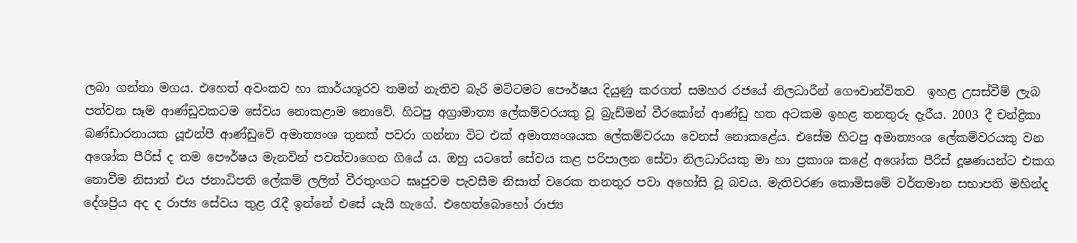ලබා ගන්නා මගය. එහෙත් අවංකව හා කාර්යශූරව තමන් නැතිව බැරි මට්ටමට පෞර්ෂය දියුණු කරගත් සමහර රජයේ නිලධාරීන් ගෞවාන්විතව  ඉහළ උසස්වීම් ලැබ පත්වන සෑම ආණ්ඩුවකටම සේවය නොකළාම නොවේ. හිටපු අග්‍රාමාත්‍ය ලේකම්වරයකු වූ බ්‍රැඩ්මන් වීරකෝන් ආණ්ඩු හත අටකම ඉහළ තනතුරු දැරීය. 2003 දී චන්ද්‍රිකා බණ්ඩාරනායක යූඑන්පී ආණ්ඩුවේ අමාත්‍යංශ තුනක් පවරා ගන්නා විට එක් අමාත්‍යංශයක ලේකම්වරයා වෙනස් නොකළේය. එසේම හිටපු අමාත්‍යංශ ලේකම්වරයකු වන අශෝක පීරිස් ද තම පෞර්ෂය මැනවින් පවත්වාගෙන ගියේ ය. ඔහු යටතේ සේවය කළ පරිපාලන සේවා නිලධාරියකු මා හා ප්‍රකාශ කළේ අශෝක පීරිස් දූෂණයන්ට එකග නොවීම නිසාත් එය ජනාධිපති ලේකම් ලලිත් වීරතුංගට ඝෘජුවම පැවසීම නිසාත් වරෙක තනතුර පවා අහෝසි වූ බවය. මැතිවරණ කොමිසමේ වර්තමාන සභාපති මහින්ද දේශප්‍රිය අද ද රාජ්‍ය සේවය තුළ රැදී ඉන්නේ එසේ යැයි හැගේ. එහෙත්බොහෝ රාජ්‍ය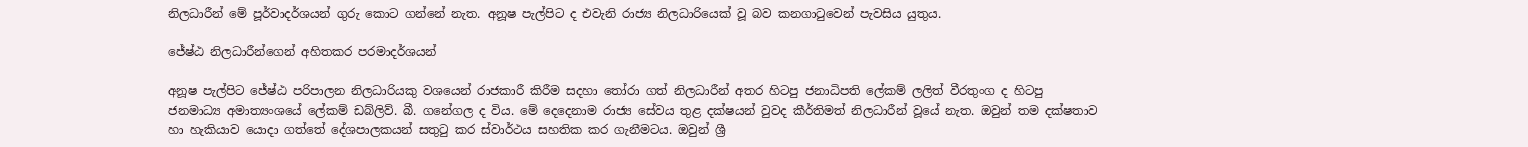නිලධාරීන් මේ පූර්වාදර්ශයන් ගුරු කොට ගන්නේ නැත. අනූෂ පැල්පිට ද එවැනි රාජ්‍ය නිලධාරියෙක් වූ බව කනගාටුවෙන් පැවසිය යුතුය.

ජේෂ්ඨ නිලධාරීන්ගෙන් අහිතකර පරමාදර්ශයන්

අනූෂ පැල්පිට ජේෂ්ඨ පරිපාලන නිලධාරියකු වශයෙන් රාජකාරී කිරීම සදහා තෝරා ගත් නිලධාරීන් අතර හිටපු ජනාධිපති ලේකම් ලලිත් වීරතුංග ද හිටපු ජනමාධ්‍ය අමාත්‍යංශයේ ලේකම් ඩබ්ලිව්. බී. ගනේගල ද විය. මේ දෙදෙනාම රාජ්‍ය සේවය තුළ දක්ෂයන් වුවද කීර්තිමත් නිලධාරීන් වූයේ නැත. ඔවුන් තම දක්ෂතාව හා හැකියාව යොදා ගත්තේ දේශපාලකයන් සතුටු කර ස්වාර්ථය සහතික කර ගැනීමටය. ඔවුන් ශ්‍රී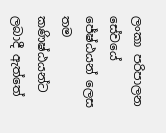ලංකා පරිපාලන සේවයේ ජේෂ්ඨයන් ලෙස තම කණිෂ්ඨයන්ට ලබාදී ඇත්තේ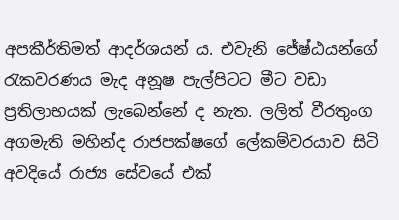අපකීර්තිමත් ආදර්ශයන් ය. එවැනි ජේෂ්ඨයන්ගේ රැකවරණය මැද අනූෂ පැල්පිටට මීට වඩා ප්‍රතිලාභයක් ලැබෙන්නේ ද නැත. ලලිත් වීරතුංග අගමැති මහින්ද රාජපක්ෂගේ ලේකම්වරයාව සිටි අවදියේ රාජ්‍ය සේවයේ එක්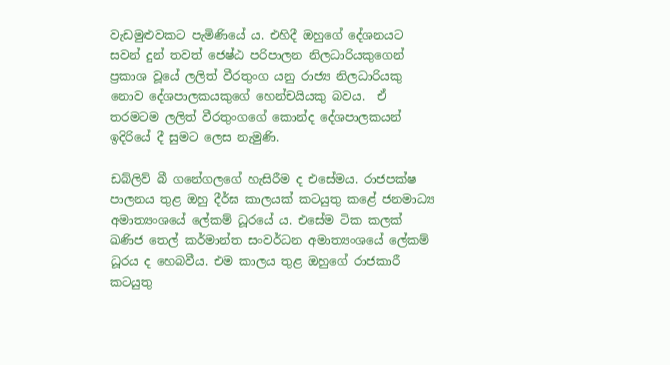වැඩමුළුවකට පැමිණියේ ය. එහිදී ඔහුගේ දේශනයට සවන් දුන් තවත් ජෙෂ්ඨ පරිපාලන නිලධාරියකුගෙන් ප්‍රකාශ වූයේ ලලිත් වීරතුංග යනු රාජ්‍ය නිලධාරියකු නොව දේශපාලකයකුගේ හෙන්චයියකු බවය.  ඒ තරමටම ලලිත් වීරතුංගගේ කොන්ද දේශපාලකයන් ඉදිරියේ දී සුමට ලෙස නැමුණි.

ඩබ්ලිව් බී ගනේගලගේ හැසිරීම ද එසේමය. රාජපක්ෂ පාලනය තුළ ඔහු දීර්ඝ කාලයක් කටයුතු කළේ ජනමාධ්‍ය අමාත්‍යංශයේ ලේකම් ධූරයේ ය. එසේම ටික කලක් ඛණිජ තෙල් කර්මාන්ත සංවර්ධන අමාත්‍යංශයේ ලේකම් ධූරය ද හෙබවීය. එම කාලය තුළ ඔහුගේ රාජකාරී කටයුතු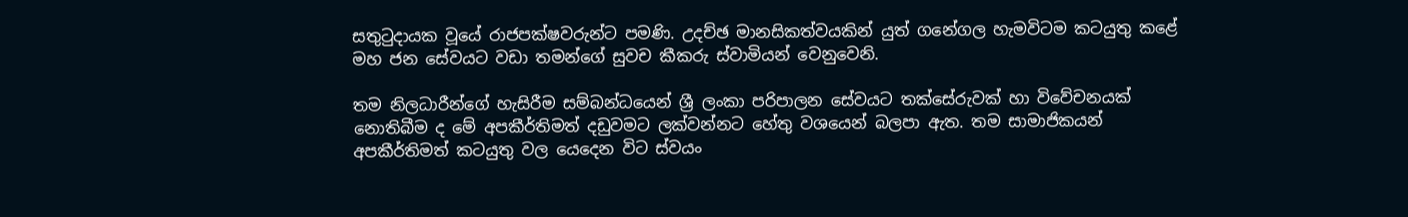සතුටුදායක වූයේ රාජපක්ෂවරුන්ට පමණි. උදච්ඡ මානසිකත්වයකින් යුත් ගනේගල හැමවිටම කටයුතු කළේ මහ ජන සේවයට වඩා තමන්ගේ සුවච කීකරු ස්වාමියන් වෙනුවෙනි.

තම නිලධාරීන්ගේ හැසිරීම සම්බන්ධයෙන් ශ්‍රී ලංකා පරිපාලන සේවයට තක්සේරුවක් හා විවේචනයක් නොතිබීම ද මේ අපකීර්තිමත් දඩුවමට ලක්වන්නට හේතු වශයෙන් බලපා ඇත. තම සාමාජිකයන් අපකීර්තිමත් කටයුතු වල යෙදෙන විට ස්වයං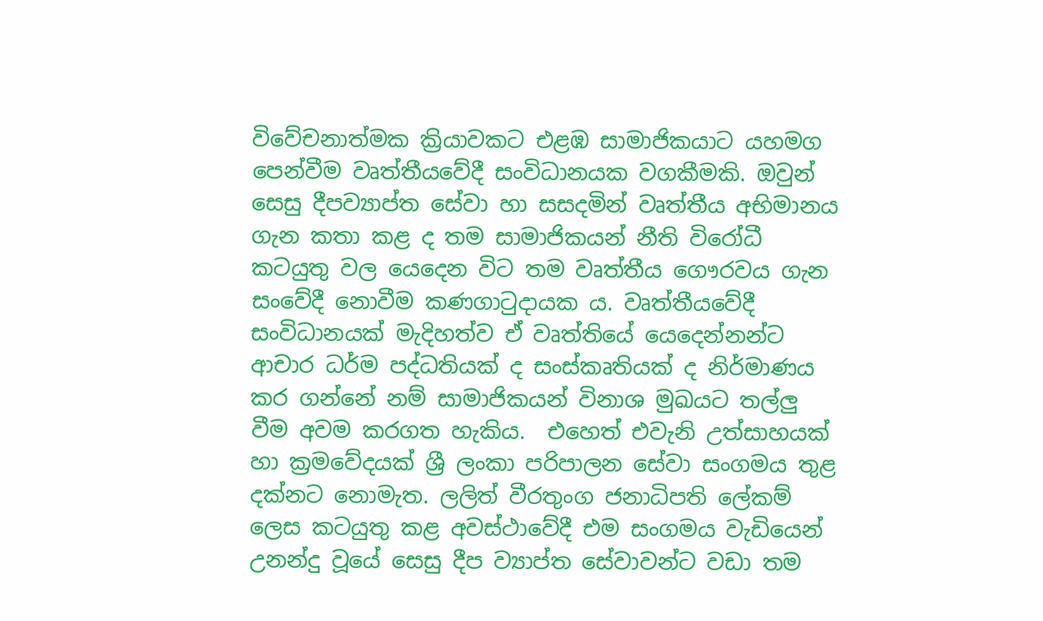විවේචනාත්මක ක්‍රියාවකට එළඹ සාමාජිකයාට යහමග පෙන්වීම වෘත්තීයවේදී සංවිධානයක වගකීමකි. ඔවුන් සෙසු දීපව්‍යාප්ත සේවා හා සසදමින් වෘත්තීය අභිමානය ගැන කතා කළ ද තම සාමාජිකයන් නීති විරෝධී කටයුතු වල යෙදෙන විට තම වෘත්තීය ගෞරවය ගැන සංවේදී නොවීම කණගාටුදායක ය. වෘත්තීයවේදී සංවිධානයක් මැදිහත්ව ඒ වෘත්තියේ යෙදෙන්නන්ට ආචාර ධර්ම පද්ධතියක් ද සංස්කෘතියක් ද නිර්මාණය කර ගන්නේ නම් සාමාජිකයන් විනාශ මුඛයට තල්ලු වීම අවම කරගත හැකිය.  එහෙත් එවැනි උත්සාහයක් හා ක්‍රමවේදයක් ශ්‍රී ලංකා පරිපාලන සේවා සංගමය තුළ දක්නට නොමැත. ලලිත් වීරතුංග ජනාධිපති ලේකම් ලෙස කටයුතු කළ අවස්ථාවේදී එම සංගමය වැඩියෙන් උනන්දු වූයේ සෙසු දීප ව්‍යාප්ත සේවාවන්ට වඩා තම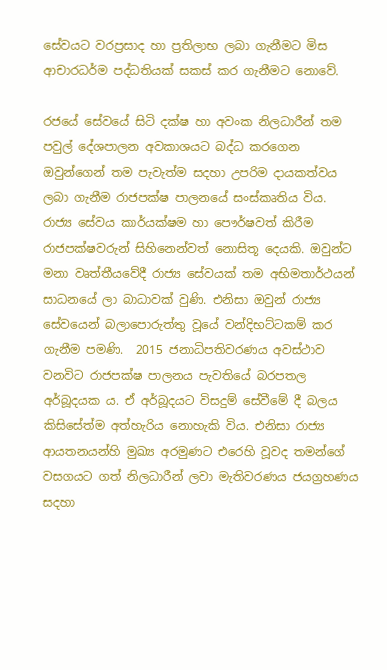සේවයට වරප්‍රසාද හා ප්‍රතිලාභ ලබා ගැනීමට මිස ආචාරධර්ම පද්ධතියක් සකස් කර ගැනීමට නොවේ.

රජයේ සේවයේ සිටි දක්ෂ හා අවංක නිලධාරීන් තම පවුල් දේශපාලන අවකාශයට බද්ධ කරගෙන ඔවුන්ගෙන් තම පැවැත්ම සදහා උපරිම දායකත්වය ලබා ගැනීම රාජපක්ෂ පාලනයේ සංස්කෘතිය විය. රාජ්‍ය සේවය කාර්යක්ෂම හා පෞර්ෂවත් කිරීම රාජපක්ෂවරුන් සිහිනෙන්වත් නොසිතූ දෙයකි. ඔවුන්ට මනා වෘත්තීයවේදී රාජ්‍ය සේවයක් තම අභිමතාර්ථයන් සාධනයේ ලා බාධාවක් වුණි. එනිසා ඔවුන් රාජ්‍ය සේවයෙන් බලාපොරුත්තු වූයේ වන්දිභට්ටකම් කර ගැනීම පමණි.  2015 ජනාධිපතිවරණය අවස්ථාව වනවිට රාජපක්ෂ පාලනය පැවතියේ බරපතල අර්බූදයක ය. ඒ අර්බූදයට විසදුම් සේවීමේ දී බලය කිසිසේත්ම අත්හැරිය නොහැකි විය. එනිසා රාජ්‍ය ආයතනයන්හි මුඛ්‍ය අරමුණට එරෙහි වූවද තමන්ගේ වසගයට ගත් නිලධාරීන් ලවා මැතිවරණය ජයග්‍රහණය සදහා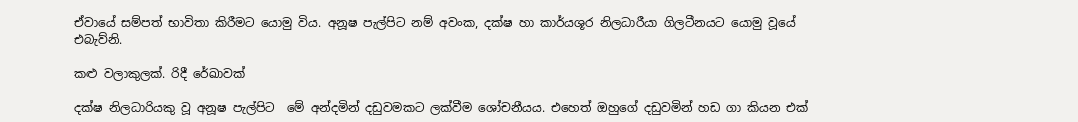ඒවායේ සම්පත් භාවිතා කිරීමට යොමු විය. අනූෂ පැල්පිට නම් අවංක, දක්ෂ හා කාර්යශූර නිලධාරීයා ගිලටීනයට යොමු වූයේ එබැව්නි.

කළු වලාකුලක්. රිදී රේඛාවක්

දක්ෂ නිලධාරියකු වූ අනූෂ පැල්පිට  මේ අන්දමින් දඩුවමකට ලක්වීම ශෝචනීයය. එහෙත් ඔහුගේ දඩුවමින් හඩ ගා කියන එක්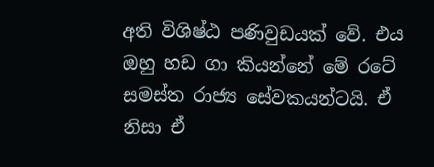අති විශිෂ්ඨ පණිවුඩයක් වේ. එය ඔහු හඩ ගා කියන්නේ මේ රටේ සමස්ත රාජ්‍ය සේවකයන්ටයි. ඒ නිසා ඒ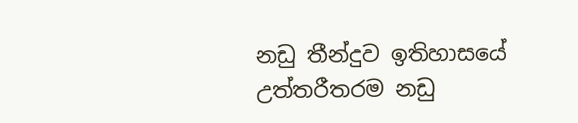නඩු තීන්දුව ඉතිහාසයේ උත්තරීතරම නඩු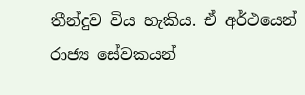තීන්දුව විය හැකිය. ඒ අර්ථයෙන් රාජ්‍ය සේවකයන්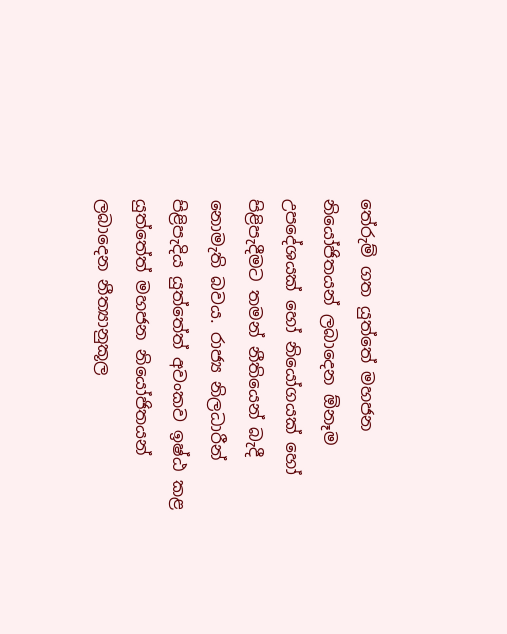තේරුම් ගත යුත්තේ මහජන නියෝජිතයන් ලබාදෙන ඕනෑම උපදේශයක් හෝ නියෝගයක් හෝ පිළිපැදීමට තමන් නීතියෙන් බැදී නොමැති බවය. රාජ්‍ය නිලධාරීන් පිළිපැදිය යුත්තේත් අවංකව ඉෂ්ඨ කළ යුත්තේත් මහජන නියෝජිතයන් ලබාදෙන නීත්‍යානුකූල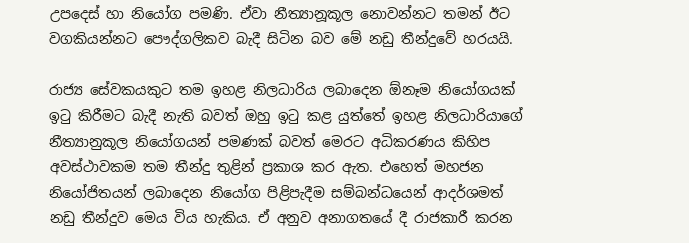උපදෙස් හා නියෝග පමණි. ඒවා නීත්‍යානූකූල නොවන්නට තමන් ඊට වගකියන්නට පෞද්ගලිකව බැදී සිටින බව මේ නඩු තීන්දුවේ හරයයි.

රාජ්‍ය සේවකයකුට තම ඉහළ නිලධාරිය ලබාදෙන ඕනෑම නියෝගයක් ඉටු කිරීමට බැදී නැති බවත් ඔහු ඉටු කළ යුත්තේ ඉහළ නිලධාරියාගේ නීත්‍යානුකූල නියෝගයන් පමණක් බවත් මෙරට අධිකරණය කිහිප අවස්ථාවකම තම තීන්දු තුළින් ප්‍රකාශ කර ඇත. එහෙත් මහජන නියෝජිතයන් ලබාදෙන නියෝග පිළිපැදීම සම්බන්ධයෙන් ආදර්ශමත් නඩු තීන්දුව මෙය විය හැකිය. ඒ අනුව අනාගතයේ දී රාජකාරී කරන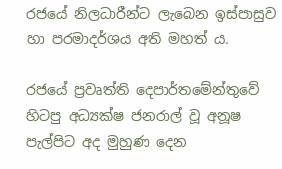රජයේ නිලධාරීන්ට ලැබෙන ඉස්පාසුව හා පරමාදර්ශය අති මහත් ය.

රජයේ ප්‍රවෘත්ති දෙපාර්තමේන්තුවේ හිටපු අධ්‍යක්ෂ ජනරාල් වූ අනූෂ පැල්පිට අද මුහුණ දෙන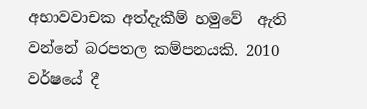අභාවවාචක අත්දැකීම් හමුවේ  ඇති වන්නේ බරපතල කම්පනයකි. 2010 වර්ෂයේ දී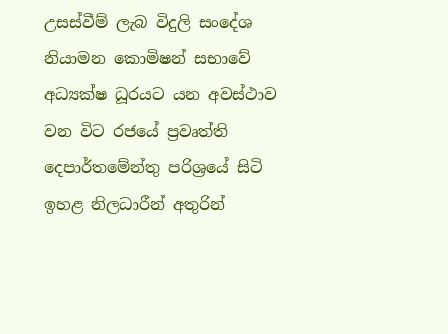උසස්වීම් ලැබ විදුලි සංදේශ නියාමන කොමිෂන් සභාවේ අධ්‍යක්ෂ ධූරයට යන අවස්ථාව වන විට රජයේ ප්‍රවෘත්ති දෙපාර්තමේන්තු පරිශ්‍රයේ සිටි ඉහළ නිලධාරීන් අතුරින්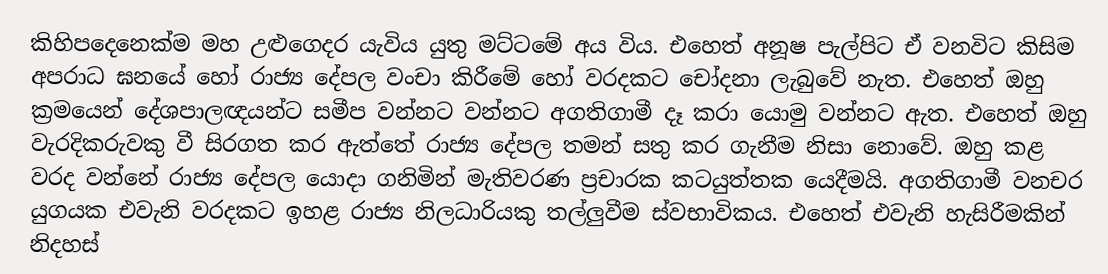කිහිපදෙනෙක්ම මහ උළුගෙදර යැවිය යුතු මට්ටමේ අය විය. එහෙත් අනූෂ පැල්පිට ඒ වනවිට කිසිම අපරාධ ඝනයේ හෝ රාජ්‍ය දේපල වංචා කිරීමේ හෝ වරදකට චෝදනා ලැබුවේ නැත. එහෙත් ඔහු ක්‍රමයෙන් දේශපාලඥයන්ට සමීප වන්නට වන්නට අගතිගාමී දෑ කරා යොමු වන්නට ඇත. එහෙත් ඔහු වැරදිකරුවකු වී සිරගත කර ඇත්තේ රාජ්‍ය දේපල තමන් සතු කර ගැනීම නිසා නොවේ. ඔහු කළ වරද වන්නේ රාජ්‍ය දේපල යොදා ගනිමින් මැතිවරණ ප්‍රචාරක කටයුත්තක යෙදීමයි. අගතිගාමී වනචර යුගයක එවැනි වරදකට ඉහළ රාජ්‍ය නිලධාරියකු තල්ලුවීම ස්වභාවිකය. එහෙත් එවැනි හැසිරීමකින් නිදහස්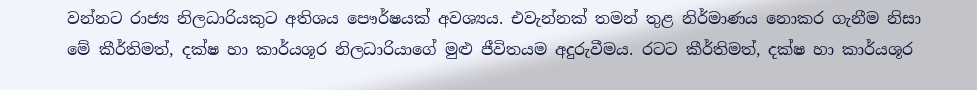වන්නට රාජ්‍ය නිලධාරියකුට අතිශය පෞර්ෂයක් අවශ්‍යය. එවැන්නක් තමන් තුළ නිර්මාණය නොකර ගැනීම නිසා මේ කීර්තිමත්, දක්ෂ හා කාර්යශූර නිලධාරියාගේ මුළු ජීවිතයම අදුරුවීමය. රටට කීර්තිමත්, දක්ෂ හා කාර්යශූර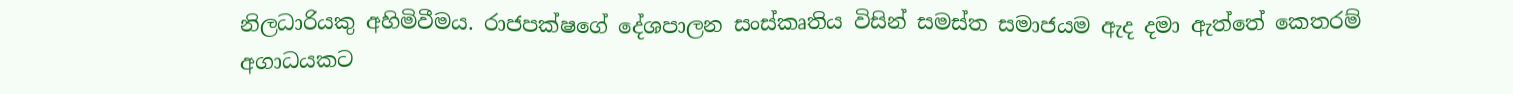නිලධාරියකු අහිමිවීමය. රාජපක්ෂගේ දේශපාලන සංස්කෘතිය විසින් සමස්ත සමාජයම ඇද දමා ඇත්තේ කෙතරම් අගාධයකට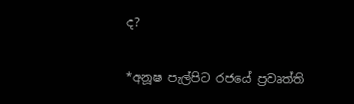ද?

*අනූෂ පැල්පිට රජයේ ප්‍රවෘත්ති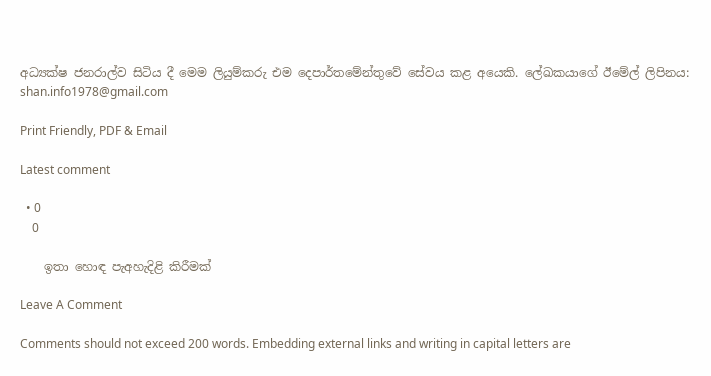අධ්‍යක්ෂ ජනරාල්ව සිටිය දී මෙම ලියුම්කරු එම දෙපාර්තමේන්තුවේ සේවය කළ අයෙකි. ලේඛකයාගේ ඊමේල් ලිපිනය: shan.info1978@gmail.com

Print Friendly, PDF & Email

Latest comment

  • 0
    0

    ඉතා හොඳ පැඅහැදිළි කිරීමක්

Leave A Comment

Comments should not exceed 200 words. Embedding external links and writing in capital letters are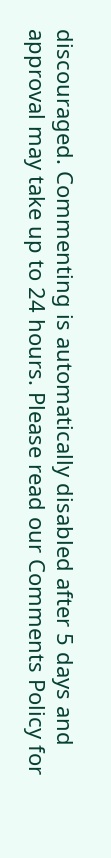discouraged. Commenting is automatically disabled after 5 days and approval may take up to 24 hours. Please read our Comments Policy for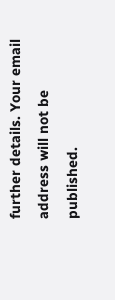further details. Your email address will not be published.